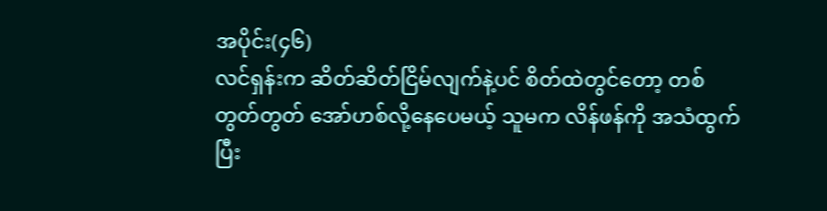အပိုင်း(၄၆)
လင်ရှန်းက ဆိတ်ဆိတ်ငြိမ်လျက်နဲ့ပင် စိတ်ထဲတွင်တော့ တစ်တွတ်တွတ် အော်ဟစ်လို့နေပေမယ့် သူမက လိန်ဖန်ကို အသံထွက်ပြီး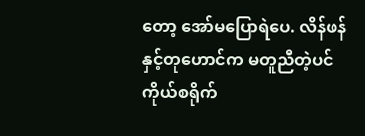တော့ အော်မပြောရဲပေ. လိန်ဖန်နှင့်တုဟောင်က မတူညီတဲ့ပင်ကိုယ်စရိုက်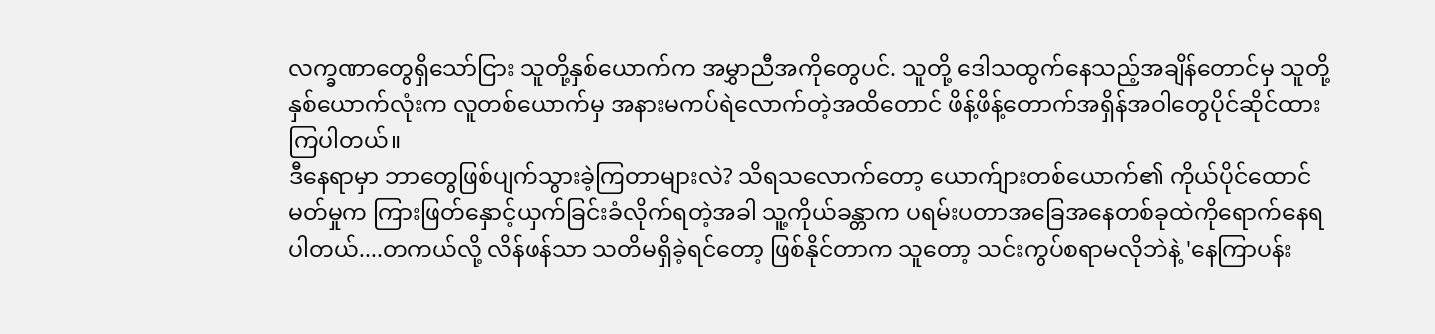လက္ခဏာတွေရှိသော်ငြား သူတို့နှစ်ယောက်က အမွှာညီအကိုတွေပင်. သူတို့ ဒေါသထွက်နေသည့်အချိန်တောင်မှ သူတို့နှစ်ယောက်လုံးက လူတစ်ယောက်မှ အနားမကပ်ရဲလောက်တဲ့အထိတောင် ဖိန့်ဖိန့်တောက်အရှိန်အဝါတွေပိုင်ဆိုင်ထားကြပါတယ်။
ဒီနေရာမှာ ဘာတွေဖြစ်ပျက်သွားခဲ့ကြတာများလဲ? သိရသလောက်တော့ ယောက်ျားတစ်ယောက်၏ ကိုယ်ပိုင်ထောင်မတ်မှုက ကြားဖြတ်နှောင့်ယှက်ခြင်းခံလိုက်ရတဲ့အခါ သူ့ကိုယ်ခန္တာက ပရမ်းပတာအခြေအနေတစ်ခုထဲကိုရောက်နေရပါတယ်....တကယ်လို့ လိန်ဖန်သာ သတိမရှိခဲ့ရင်တော့ ဖြစ်နိုင်တာက သူတော့ သင်းကွပ်စရာမလိုဘဲနဲ့ 'နေကြာပန်း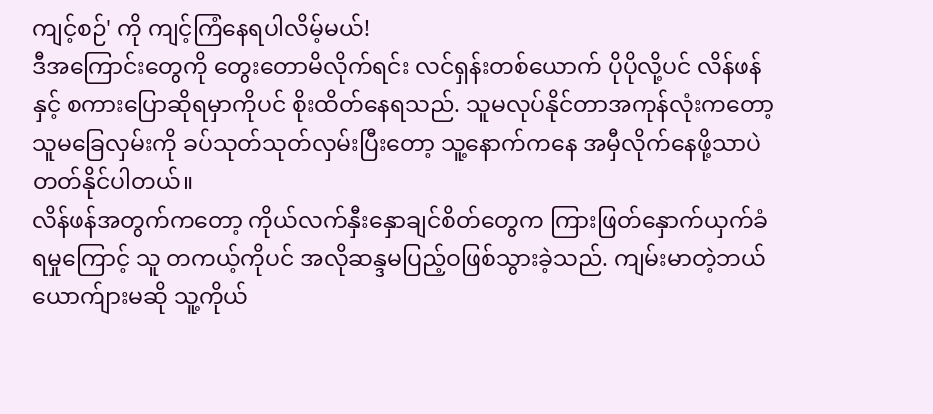ကျင့်စဉ်' ကို ကျင့်ကြံနေရပါလိမ့်မယ်!
ဒီအကြောင်းတွေကို တွေးတောမိလိုက်ရင်း လင်ရှန်းတစ်ယောက် ပိုပိုလို့ပင် လိန်ဖန်နှင့် စကားပြောဆိုရမှာကိုပင် စိုးထိတ်နေရသည်. သူမလုပ်နိုင်တာအကုန်လုံးကတော့ သူမခြေလှမ်းကို ခပ်သုတ်သုတ်လှမ်းပြီးတော့ သူ့နောက်ကနေ အမှီလိုက်နေဖို့သာပဲ တတ်နိုင်ပါတယ်။
လိန်ဖန်အတွက်ကတော့ ကိုယ်လက်နှီးနှောချင်စိတ်တွေက ကြားဖြတ်နှောက်ယှက်ခံရမှုကြောင့် သူ တကယ့်ကိုပင် အလိုဆန္ဒမပြည့်ဝဖြစ်သွားခဲ့သည်. ကျမ်းမာတဲ့ဘယ်ယောက်ျားမဆို သူ့ကိုယ်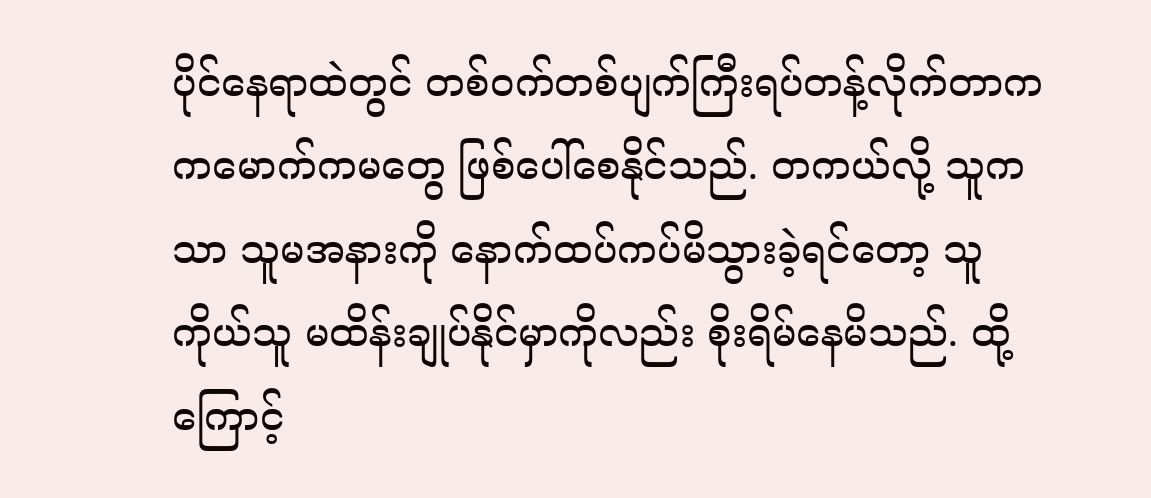ပိုင်နေရာထဲတွင် တစ်ဝက်တစ်ပျက်ကြီးရပ်တန့်လိုက်တာက ကမောက်ကမတွေ ဖြစ်ပေါ်စေနိုင်သည်. တကယ်လို့ သူကသာ သူမအနားကို နောက်ထပ်ကပ်မိသွားခဲ့ရင်တော့ သူကိုယ်သူ မထိန်းချုပ်နိုင်မှာကိုလည်း စိုးရိမ်နေမိသည်. ထို့ကြောင့်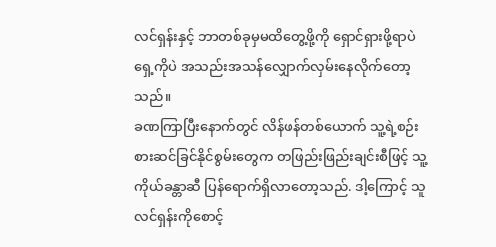လင်ရှန်းနှင့် ဘာတစ်ခုမှမထိတွေ့ဖို့ကို ရှောင်ရှားဖို့ရာပဲ ရှေ့ကိုပဲ အသည်းအသန်လျှောက်လှမ်းနေလိုက်တော့သည်။
ခဏကြာပြီးနောက်တွင် လိန်ဖန်တစ်ယောက် သူ့ရဲ့စဉ်းစားဆင်ခြင်နိုင်စွမ်းတွေက တဖြည်းဖြည်းချင်းစီဖြင့် သူ့ကိုယ်ခန္တာဆီ ပြန်ရောက်ရှိလာတော့သည်. ဒါ့ကြောင့် သူ လင်ရှန်းကိုစောင့်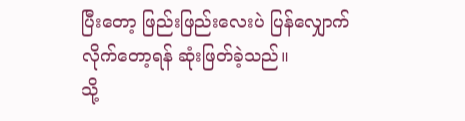ပြီးတော့ ဖြည်းဖြည်းလေးပဲ ပြန်လျှောက်လိုက်တော့ရန် ဆုံးဖြတ်ခဲ့သည်။
သို့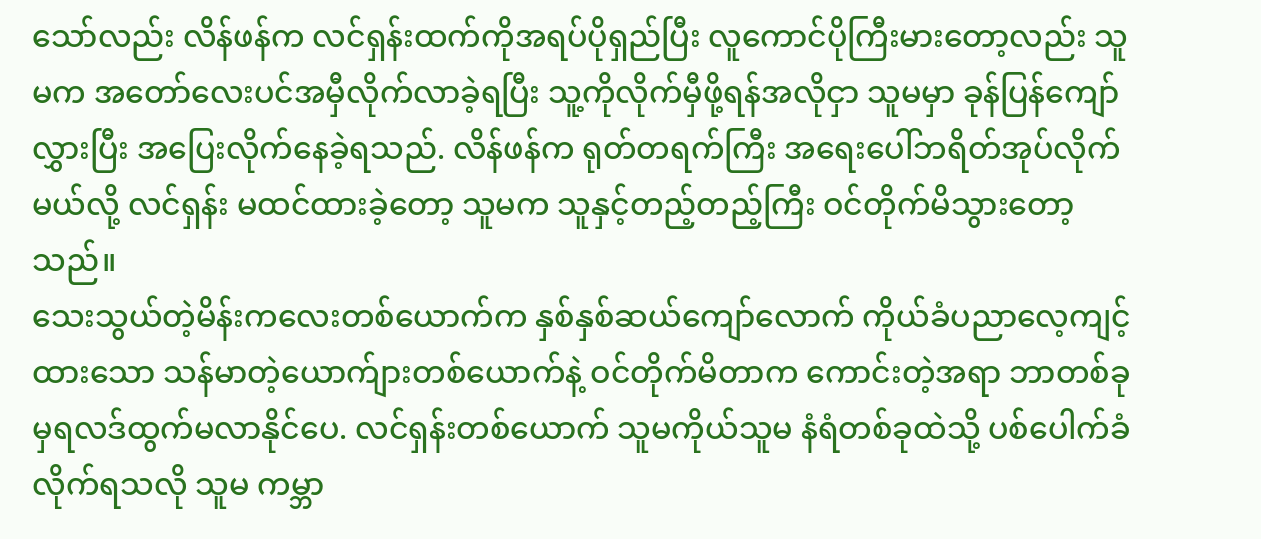သော်လည်း လိန်ဖန်က လင်ရှန်းထက်ကိုအရပ်ပိုရှည်ပြီး လူကောင်ပိုကြီးမားတော့လည်း သူမက အတော်လေးပင်အမှီလိုက်လာခဲ့ရပြီး သူ့ကိုလိုက်မှီဖို့ရန်အလိုငှာ သူမမှာ ခုန်ပြန်ကျော်လွှားပြီး အပြေးလိုက်နေခဲ့ရသည်. လိန်ဖန်က ရုတ်တရက်ကြီး အရေးပေါ်ဘရိတ်အုပ်လိုက်မယ်လို့ လင်ရှန်း မထင်ထားခဲ့တော့ သူမက သူနှင့်တည့်တည့်ကြီး ဝင်တိုက်မိသွားတော့သည်။
သေးသွယ်တဲ့မိန်းကလေးတစ်ယောက်က နှစ်နှစ်ဆယ်ကျော်လောက် ကိုယ်ခံပညာလေ့ကျင့်ထားသော သန်မာတဲ့ယောက်ျားတစ်ယောက်နဲ့ ဝင်တိုက်မိတာက ကောင်းတဲ့အရာ ဘာတစ်ခုမှရလဒ်ထွက်မလာနိုင်ပေ. လင်ရှန်းတစ်ယောက် သူမကိုယ်သူမ နံရံတစ်ခုထဲသို့ ပစ်ပေါက်ခံလိုက်ရသလို သူမ ကမ္ဘာ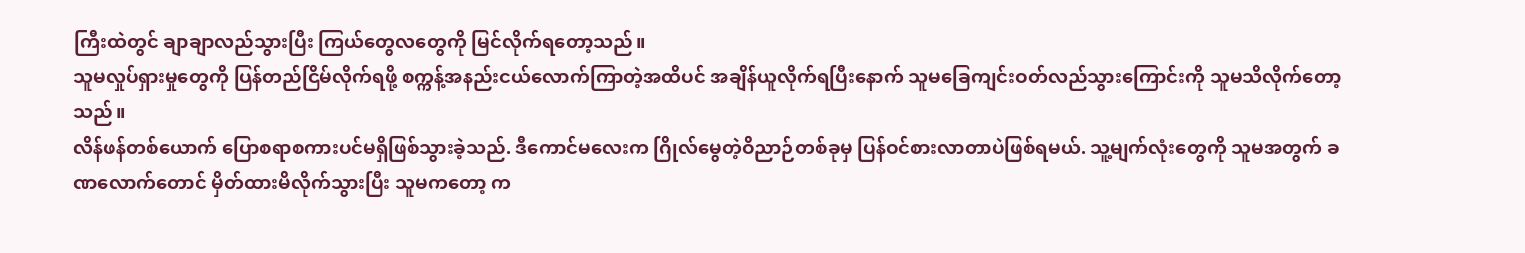ကြီးထဲတွင် ချာချာလည်သွားပြီး ကြယ်တွေလတွေကို မြင်လိုက်ရတော့သည်။
သူမလှုပ်ရှားမှုတွေကို ပြန်တည်ငြိမ်လိုက်ရဖို့ စက္ကန့်အနည်းငယ်လောက်ကြာတဲ့အထိပင် အချိန်ယူလိုက်ရပြီးနောက် သူမခြေကျင်းဝတ်လည်သွားကြောင်းကို သူမသိလိုက်တော့သည်။
လိန်ဖန်တစ်ယောက် ပြောစရာစကားပင်မရှိဖြစ်သွားခဲ့သည်. ဒီကောင်မလေးက ဂြိုလ်မွေတဲ့ဝိညာဉ်တစ်ခုမှ ပြန်ဝင်စားလာတာပဲဖြစ်ရမယ်. သူ့မျက်လုံးတွေကို သူမအတွက် ခဏလောက်တောင် မှိတ်ထားမိလိုက်သွားပြီး သူမကတော့ က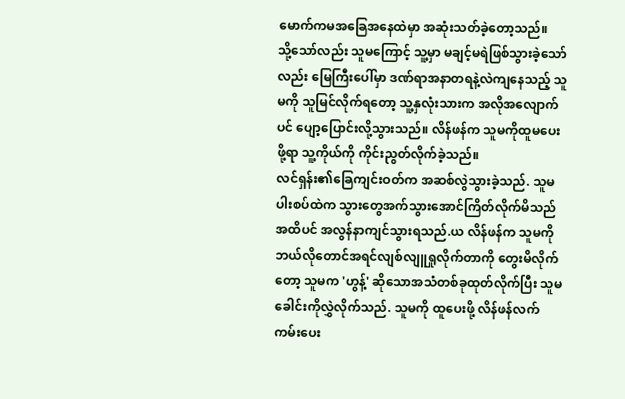မောက်ကမအခြေအနေထဲမှာ အဆုံးသတ်ခဲ့တော့သည်။
သို့သော်လည်း သူမကြောင့် သူ့မှာ မချင့်မရဲဖြစ်သွားခဲ့သော်လည်း မြေကြီးပေါ်မှာ ဒဏ်ရာအနာတရနဲ့လဲကျနေသည့် သူမကို သူမြင်လိုက်ရတော့ သူ့နှလုံးသားက အလိုအလျောက်ပင် ပျော့ပြောင်းလို့သွားသည်။ လိန်ဖန်က သူမကိုထူမပေးဖို့ရာ သူ့ကိုယ်ကို ကိုင်းညွတ်လိုက်ခဲ့သည်။
လင်ရှန်း၏ခြေကျင်းဝတ်က အဆစ်လွဲသွားခဲ့သည်. သူမပါးစပ်ထဲက သွားတွေအက်သွားအောင်ကြိတ်လိုက်မိသည်အထိပင် အလွန်နာကျင်သွားရသည်.ယ လိန်ဖန်က သူမကို ဘယ်လိုတောင်အရင်လျစ်လျူရှုလိုက်တာကို တွေးမိလိုက်တော့ သူမက 'ဟွန့်' ဆိုသောအသံတစ်ခုထုတ်လိုက်ပြီး သူမခေါင်းကိုလွှဲလိုက်သည်. သူမကို ထူပေးဖို့ လိန်ဖန်လက်ကမ်းပေး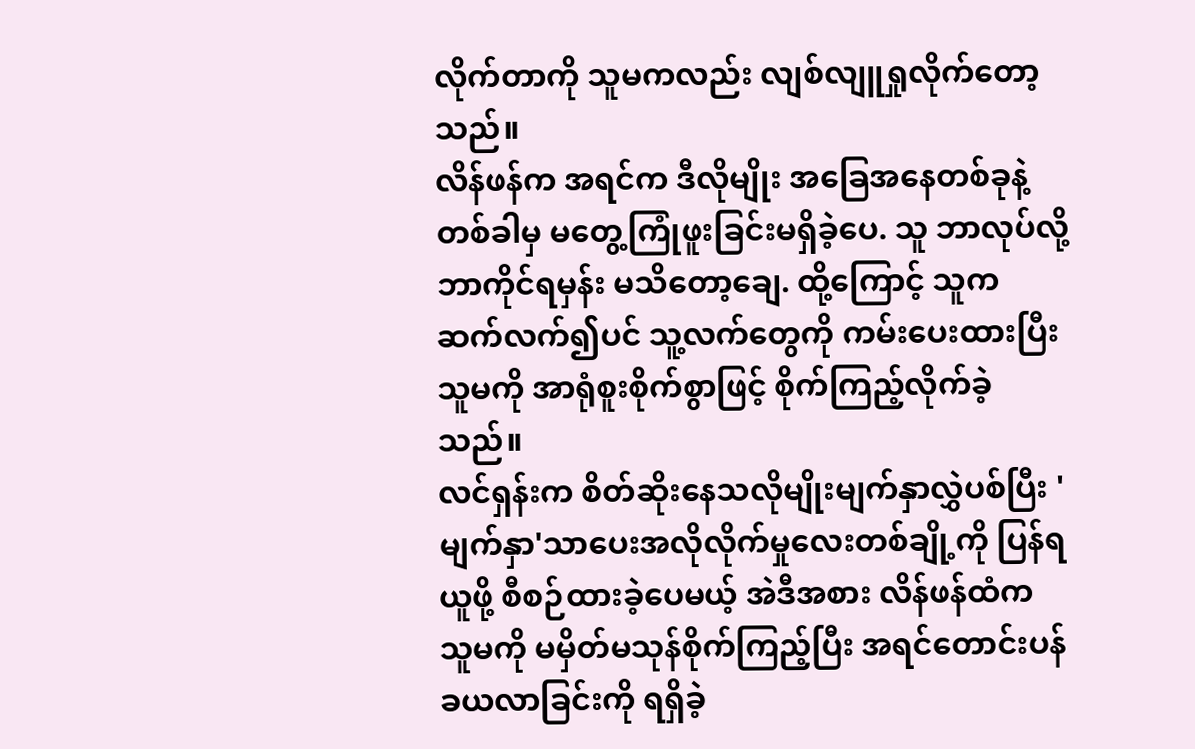လိုက်တာကို သူမကလည်း လျစ်လျူရှုလိုက်တော့သည်။
လိန်ဖန်က အရင်က ဒီလိုမျိုး အခြေအနေတစ်ခုနဲ့ တစ်ခါမှ မတွေ့ကြုံဖူးခြင်းမရှိခဲ့ပေ. သူ ဘာလုပ်လို့ ဘာကိုင်ရမှန်း မသိတော့ချေ. ထို့ကြောင့် သူက ဆက်လက်၍ပင် သူ့လက်တွေကို ကမ်းပေးထားပြီး သူမကို အာရုံစူးစိုက်စွာဖြင့် စိုက်ကြည့်လိုက်ခဲ့သည်။
လင်ရှန်းက စိတ်ဆိုးနေသလိုမျိုးမျက်နှာလွှဲပစ်ပြီး 'မျက်နှာ'သာပေးအလိုလိုက်မှုလေးတစ်ချို့ကို ပြန်ရယူဖို့ စီစဉ်ထားခဲ့ပေမယ့် အဲဒီအစား လိန်ဖန်ထံက သူမကို မမှိတ်မသုန်စိုက်ကြည့်ပြီး အရင်တောင်းပန်ခယလာခြင်းကို ရရှိခဲ့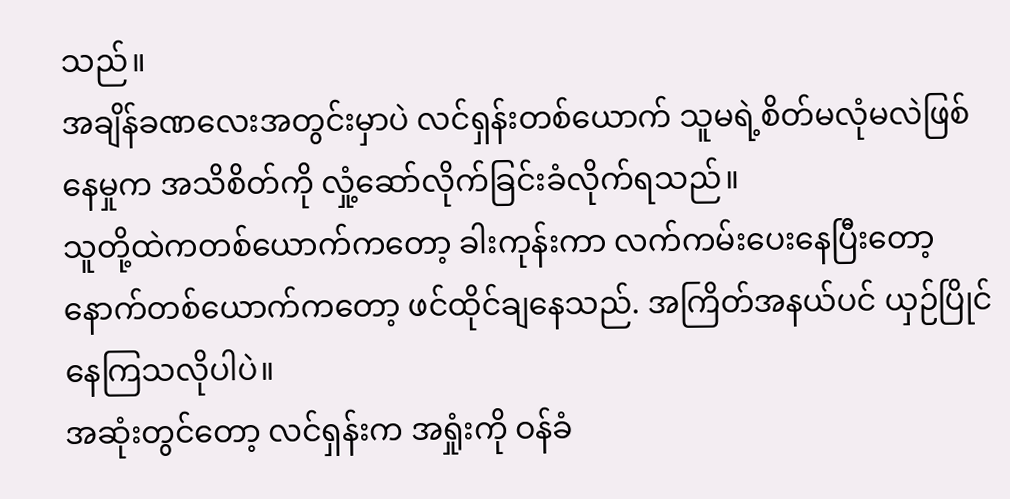သည်။
အချိန်ခဏလေးအတွင်းမှာပဲ လင်ရှန်းတစ်ယောက် သူမရဲ့စိတ်မလုံမလဲဖြစ်နေမှုက အသိစိတ်ကို လှုံ့ဆော်လိုက်ခြင်းခံလိုက်ရသည်။
သူတို့ထဲကတစ်ယောက်ကတော့ ခါးကုန်းကာ လက်ကမ်းပေးနေပြီးတော့ နောက်တစ်ယောက်ကတော့ ဖင်ထိုင်ချနေသည်. အကြိတ်အနယ်ပင် ယှဉ်ပြိုင်နေကြသလိုပါပဲ။
အဆုံးတွင်တော့ လင်ရှန်းက အရှုံးကို ဝန်ခံ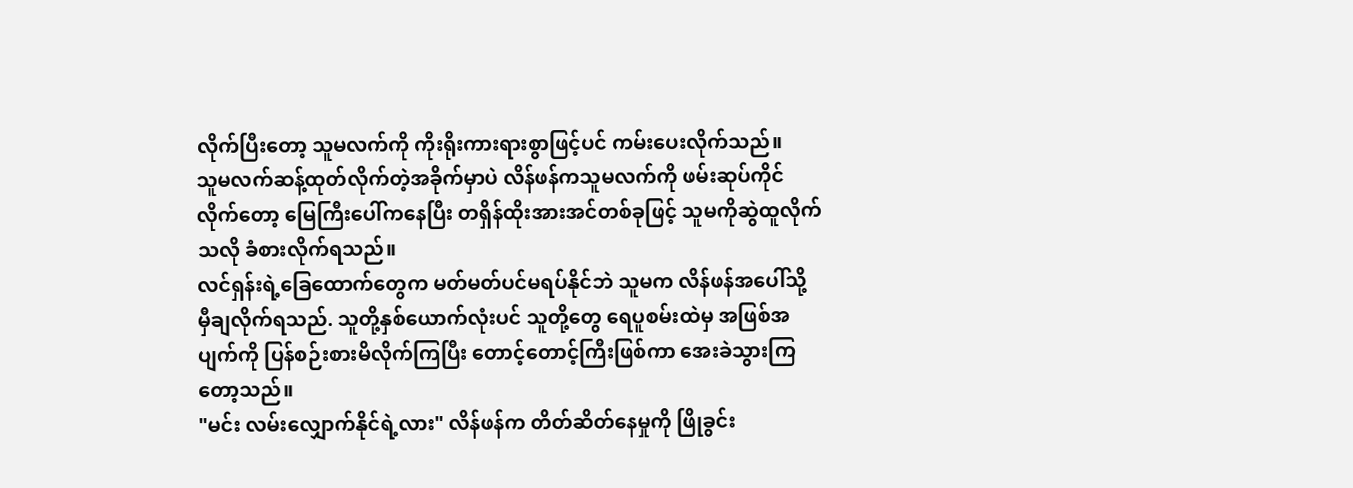လိုက်ပြီးတော့ သူမလက်ကို ကိုးရိုးကားရားစွာဖြင့်ပင် ကမ်းပေးလိုက်သည်။
သူမလက်ဆန့်ထုတ်လိုက်တဲ့အခိုက်မှာပဲ လိန်ဖန်ကသူမလက်ကို ဖမ်းဆုပ်ကိုင်လိုက်တော့ မြေကြီးပေါ်ကနေပြီး တရှိန်ထိုးအားအင်တစ်ခုဖြင့် သူမကိုဆွဲထူလိုက်သလို ခံစားလိုက်ရသည်။
လင်ရှန်းရဲ့ခြေထောက်တွေက မတ်မတ်ပင်မရပ်နိုင်ဘဲ သူမက လိန်ဖန်အပေါ်သို့ မှီချလိုက်ရသည်. သူတို့နှစ်ယောက်လုံးပင် သူတို့တွေ ရေပူစမ်းထဲမှ အဖြစ်အပျက်ကို ပြန်စဉ်းစားမိလိုက်ကြပြီး တောင့်တောင့်ကြီးဖြစ်ကာ အေးခဲသွားကြတော့သည်။
"မင်း လမ်းလျှောက်နိုင်ရဲ့လား" လိန်ဖန်က တိတ်ဆိတ်နေမှုကို ဖြိုခွင်း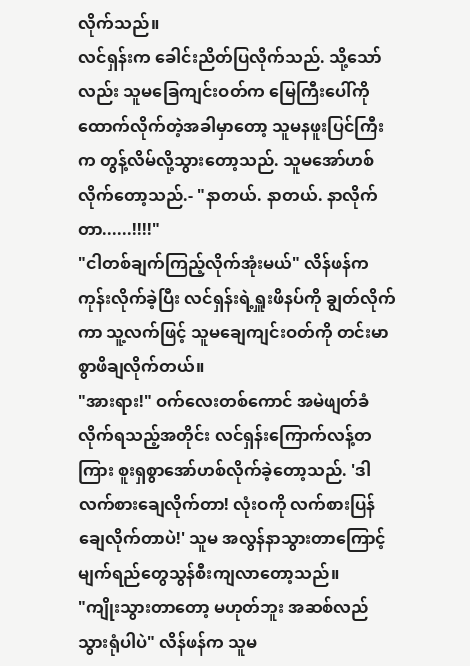လိုက်သည်။
လင်ရှန်းက ခေါင်းညိတ်ပြလိုက်သည်. သို့သော်လည်း သူမခြေကျင်းဝတ်က မြေကြီးပေါ်ကိုထောက်လိုက်တဲ့အခါမှာတော့ သူမနဖူးပြင်ကြီးက တွန့်လိမ်လို့သွားတော့သည်. သူမအော်ဟစ်လိုက်တော့သည်.- "နာတယ်. နာတယ်. နာလိုက်တာ......!!!!"
"ငါတစ်ချက်ကြည့်လိုက်အုံးမယ်" လိန်ဖန်က ကုန်းလိုက်ခဲ့ပြီး လင်ရှန်းရဲ့ရှူးဖိနပ်ကို ချွတ်လိုက်ကာ သူ့လက်ဖြင့် သူမချေကျင်းဝတ်ကို တင်းမာစွာဖိချလိုက်တယ်။
"အားရား!" ဝက်လေးတစ်ကောင် အမဲဖျတ်ခံလိုက်ရသည့်အတိုင်း လင်ရှန်းကြောက်လန့်တကြား စူးရှစွာအော်ဟစ်လိုက်ခဲ့တော့သည်. 'ဒါလက်စားချေလိုက်တာ! လုံးဝကို လက်စားပြန်ချေလိုက်တာပဲ!' သူမ အလွန်နာသွားတာကြောင့် မျက်ရည်တွေသွန်စီးကျလာတော့သည်။
"ကျိုးသွားတာတော့ မဟုတ်ဘူး အဆစ်လည်သွားရုံပါပဲ" လိန်ဖန်က သူမ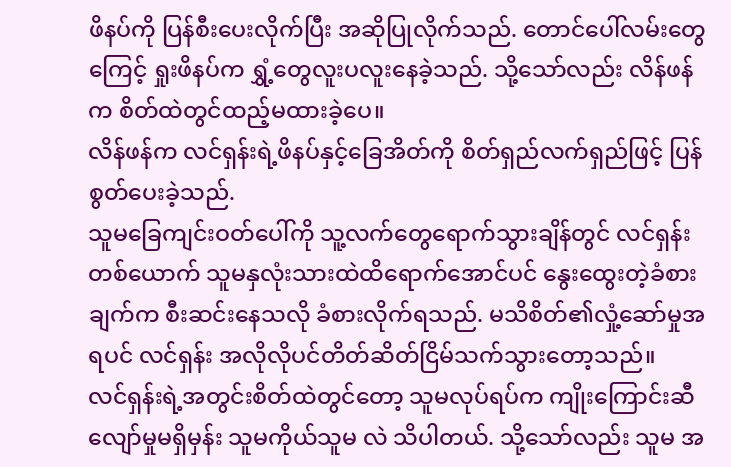ဖိနပ်ကို ပြန်စီးပေးလိုက်ပြီး အဆိုပြုလိုက်သည်. တောင်ပေါ်လမ်းတွေကြေင့် ရှုးဖိနပ်က ရွှံ့တွေလူးပလူးနေခဲ့သည်. သို့သော်လည်း လိန်ဖန်က စိတ်ထဲတွင်ထည့်မထားခဲ့ပေ။
လိန်ဖန်က လင်ရှန်းရဲ့ဖိနပ်နှင့်ခြေအိတ်ကို စိတ်ရှည်လက်ရှည်ဖြင့် ပြန်စွတ်ပေးခဲ့သည်.
သူမခြေကျင်းဝတ်ပေါ်ကို သူ့လက်တွေရောက်သွားချိန်တွင် လင်ရှန်းတစ်ယောက် သူမနှလုံးသားထဲထိရောက်အောင်ပင် နွေးထွေးတဲ့ခံစားချက်က စီးဆင်းနေသလို ခံစားလိုက်ရသည်. မသိစိတ်၏လှုံ့ဆော်မှုအရပင် လင်ရှန်း အလိုလိုပင်တိတ်ဆိတ်ငြိမ်သက်သွားတော့သည်။
လင်ရှန်းရဲ့အတွင်းစိတ်ထဲတွင်တော့ သူမလုပ်ရပ်က ကျိုးကြောင်းဆီလျော်မှုမရှိမှန်း သူမကိုယ်သူမ လဲ သိပါတယ်. သို့သော်လည်း သူမ အ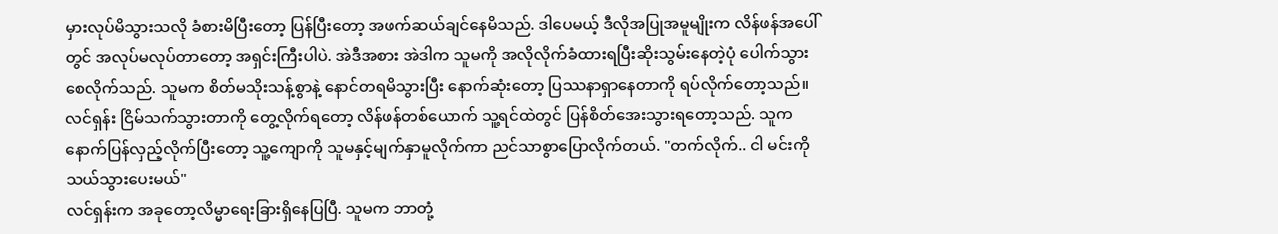မှားလုပ်မိသွားသလို ခံစားမိပြီးတော့ ပြန်ပြီးတော့ အဖက်ဆယ်ချင်နေမိသည်. ဒါပေမယ့် ဒီလိုအပြုအမူမျိုးက လိန်ဖန်အပေါ်တွင် အလုပ်မလုပ်တာတော့ အရှင်းကြီးပါပဲ. အဲဒီအစား အဲဒါက သူမကို အလိုလိုက်ခံထားရပြီးဆိုးသွမ်းနေတဲ့ပုံ ပေါက်သွားစေလိုက်သည်. သူမက စိတ်မသိုးသန့်စွာနဲ့ နောင်တရမိသွားပြီး နောက်ဆုံးတော့ ပြဿနာရှာနေတာကို ရပ်လိုက်တော့သည်။
လင်ရှန်း ငြိမ်သက်သွားတာကို တွေ့လိုက်ရတော့ လိန်ဖန်တစ်ယောက် သူ့ရင်ထဲတွင် ပြန်စိတ်အေးသွားရတော့သည်. သူက နောက်ပြန်လှည့်လိုက်ပြီးတော့ သူ့ကျောကို သူမနှင့်မျက်နှာမူလိုက်ကာ ညင်သာစွာပြောလိုက်တယ်. "တက်လိုက်.. ငါ မင်းကို သယ်သွားပေးမယ်"
လင်ရှန်းက အခုတော့လိမ္မာရေးခြားရှိနေပြပြီ. သူမက ဘာတုံ့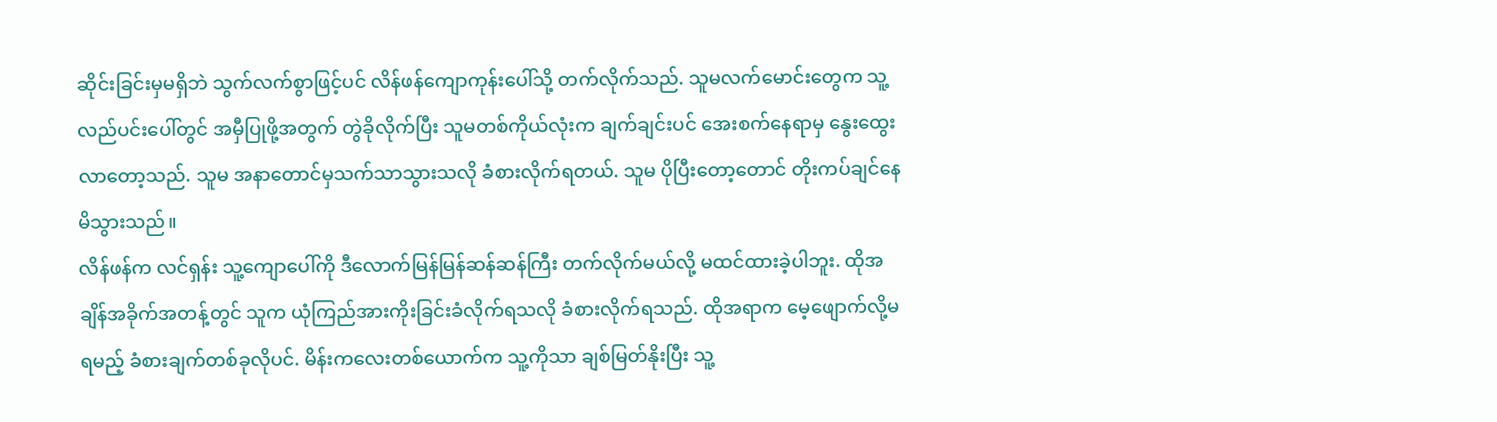ဆိုင်းခြင်းမှမရှိဘဲ သွက်လက်စွာဖြင့်ပင် လိန်ဖန်ကျောကုန်းပေါ်သို့ တက်လိုက်သည်. သူမလက်မောင်းတွေက သူ့လည်ပင်းပေါ်တွင် အမှီပြုဖို့အတွက် တွဲခိုလိုက်ပြီး သူမတစ်ကိုယ်လုံးက ချက်ချင်းပင် အေးစက်နေရာမှ နွေးထွေးလာတော့သည်. သူမ အနာတောင်မှသက်သာသွားသလို ခံစားလိုက်ရတယ်. သူမ ပိုပြီးတော့တောင် တိုးကပ်ချင်နေမိသွားသည်။
လိန်ဖန်က လင်ရှန်း သူ့ကျောပေါ်ကို ဒီလောက်မြန်မြန်ဆန်ဆန်ကြီး တက်လိုက်မယ်လို့ မထင်ထားခဲ့ပါဘူး. ထိုအချိန်အခိုက်အတန့်တွင် သူက ယုံကြည်အားကိုးခြင်းခံလိုက်ရသလို ခံစားလိုက်ရသည်. ထိုအရာက မေ့ဖျောက်လို့မရမည့် ခံစားချက်တစ်ခုလိုပင်. မိန်းကလေးတစ်ယောက်က သူ့ကိုသာ ချစ်မြတ်နိုးပြီး သူ့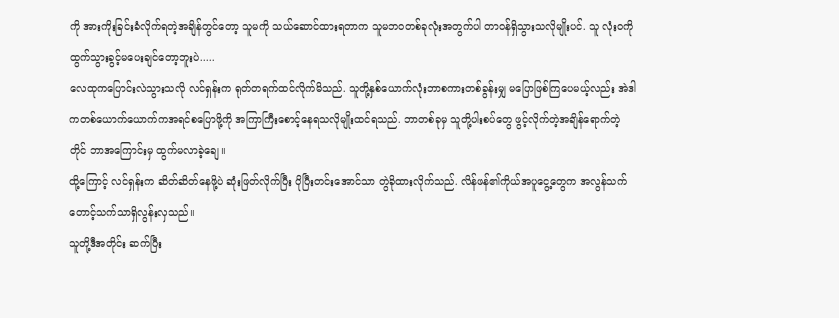ကို အားကိုးခြင်းခံလိုက်ရတဲ့အချိန်တွင်တော့ သူမကို သယ်ဆောင်ထားရတာက သူမဘဝတစ်ခုလုံးအတွက်ပါ တာဝန်ရှိသွားသလိုမျိုးပင်. သူ လုံးဝကို ထွက်သွားခွင့်မပေးချင်တော့ဘူးပဲ.....
လေထုကပြောင်းလဲသွားသလို လင်ရှန်းက ရုတ်တရက်ထင်လိုက်မိသည်. သူတို့နှစ်ယောက်လုံးဘာစကားတစ်ခွန်းမျှ မပြောဖြစ်ကြပေမယ့်လည်း အဲဒါကတစ်ယောက်ယောက်ကအရင်စပြောဖို့ကို အကြာကြီးစောင့်နေရသလိုမျိုးထင်ရသည်. ဘာတစ်ခုမှ သူတို့ပါးစပ်တွေ ဖွင့်လိုက်တဲ့အချိန်ရောက်တဲ့တိုင် ဘာအကြောင်းမှ ထွက်မလာခဲ့ချေ။
ထို့ကြောင့် လင်ရှန်းက ဆိတ်ဆိတ်နေဖို့ပဲ ဆုံးဖြတ်လိုက်ပြီး ပိုပြီးတင်းအောင်သာ တွဲခိုထားလိုက်သည်. လိန်ဖန်၏ကိုယ်အပူငွေ့တွေက အလွန်သက်တောင့်သက်သာရှိလွန်းလှသည်။
သူတို့ဒီအတိုင်း ဆက်ပြီး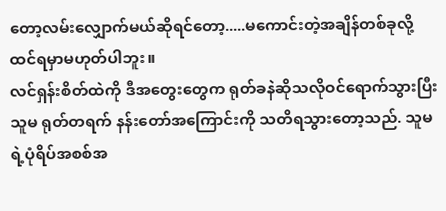တော့လမ်းလျှောက်မယ်ဆိုရင်တော့.....မကောင်းတဲ့အချိန်တစ်ခုလို့ ထင်ရမှာမဟုတ်ပါဘူး။
လင်ရှန်းစိတ်ထဲကို ဒီအတွေးတွေက ရုတ်ခနဲဆိုသလိုဝင်ရောက်သွားပြီး သူမ ရုတ်တရက် နန်းတော်အကြောင်းကို သတိရသွားတော့သည်. သူမရဲ့ပုံရိပ်အစစ်အ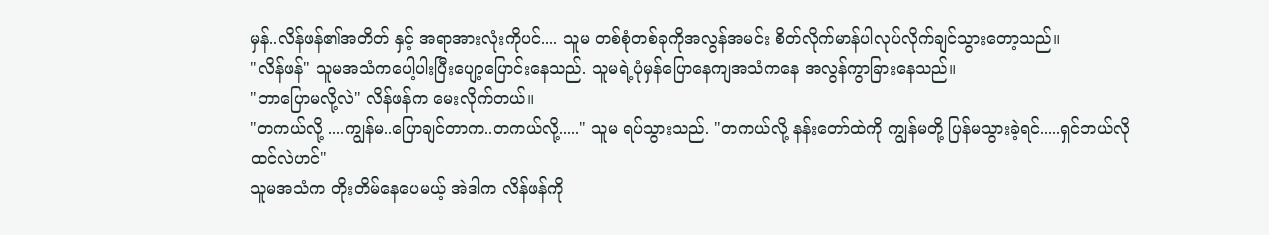မှန်..လိန်ဖန်၏အတိတ် နှင့် အရာအားလုံးကိုပင်.... သူမ တစ်စုံတစ်ခုကိုအလွန်အမင်း စိတ်လိုက်မာန်ပါလုပ်လိုက်ချင်သွားတော့သည်။
"လိန်ဖန်" သူမအသံကပေါ့ပါးပြီးပျော့ပြောင်းနေသည်. သူမရဲ့ပုံမှန်ပြောနေကျအသံကနေ အလွန်ကွာခြားနေသည်။
"ဘာပြောမလို့လဲ" လိန်ဖန်က မေးလိုက်တယ်။
"တကယ်လို့ ....ကျွန်မ..ပြောချင်တာက..တကယ်လို့....." သူမ ရပ်သွားသည်. "တကယ်လို့ နန်းတော်ထဲကို ကျွန်မတို့ ပြန်မသွားခဲ့ရင်.....ရှင်ဘယ်လိုထင်လဲဟင်"
သူမအသံက တိုးတိမ်နေပေမယ့် အဲဒါက လိန်ဖန်ကို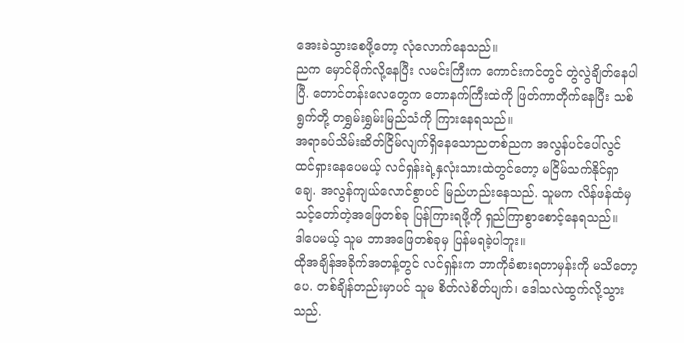အေးခဲသွားစေဖို့တော့ လုံလောက်နေသည်။
ညက မှောင်မိုက်လို့နေပြီး လမင်းကြီးက ကောင်းကင်တွင် တွဲလွဲချိတ်နေပါပြီ. တောင်တန်းလေတွေက တောနက်ကြီးထဲကို ဖြတ်ကာတိုက်နေပြီး သစ်ရွက်တို့ တရွှမ်းရွှမ်းမြည်သံကို ကြားနေရသည်။
အရာခပ်သိမ်းဆိတ်ငြိမ်လျက်ရှိနေသောညတစ်ညက အလွန်ပင်ပေါ်လွင်ထင်ရှားနေပေမယ့် လင်ရှန်းရဲ့နှလုံးသားထဲတွင်တော့ မငြိမ်သက်နိုင်ရှာချေ. အလွန်ကျယ်လောင်စွာပင် မြည်ဟည်းနေသည်. သူမက လိန်ဖန်ထံမှ သင့်တော်တဲ့အဖြေတစ်ခု ပြန်ကြားရဖို့ကို ရှည်ကြာစွာစောင့်နေရသည်။
ဒါပေမယ့် သူမ ဘာအဖြေတစ်ခုမှ ပြန်မရခဲ့ပါဘူး။
ထိုအချိန်အခိုက်အတန့်တွင် လင်ရှန်းက ဘာကိုခံစားရတာမှန်းကို မသိတော့ပေ. တစ်ချိန်တည်းမှာပင် သူမ စိတ်လဲစိတ်ပျက်၊ ဒေါသလဲထွက်လို့သွားသည်.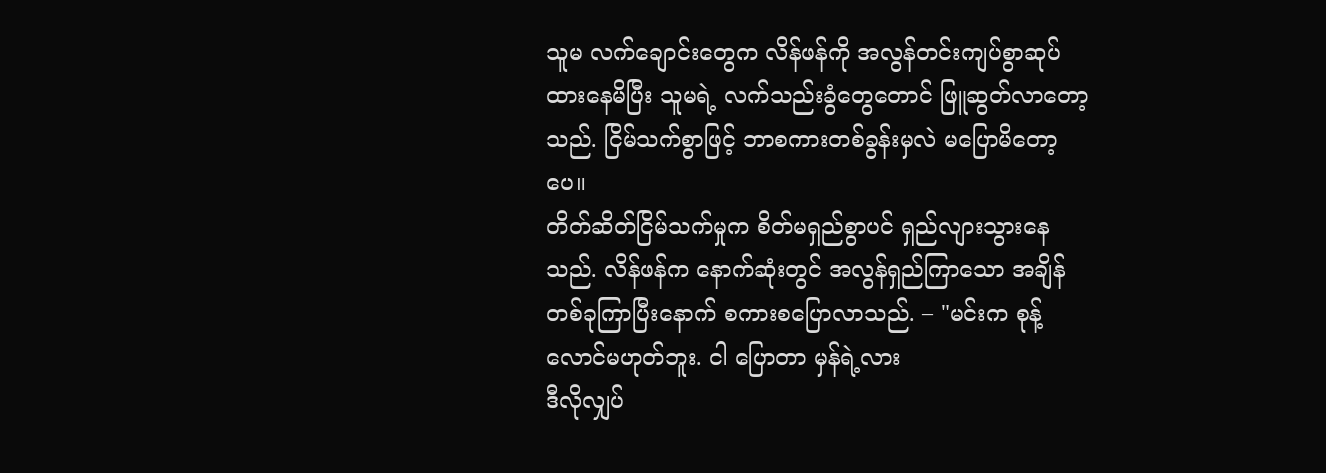သူမ လက်ချောင်းတွေက လိန်ဖန်ကို အလွန်တင်းကျပ်စွာဆုပ်ထားနေမိပြီး သူမရဲ့ လက်သည်းခွံတွေတောင် ဖြူဆွတ်လာတော့သည်. ငြိမ်သက်စွာဖြင့် ဘာစကားတစ်ခွန်းမှလဲ မပြောမိတော့ပေ။
တိတ်ဆိတ်ငြိမ်သက်မှုက စိတ်မရှည်စွာပင် ရှည်လျားသွားနေသည်. လိန်ဖန်က နောက်ဆုံးတွင် အလွန်ရှည်ကြာသော အချိန်တစ်ခုကြာပြီးနောက် စကားစပြောလာသည်. – "မင်းက စုန့်လောင်မဟုတ်ဘူး. ငါ ပြောတာ မှန်ရဲ့လား
ဒီလိုလျှပ်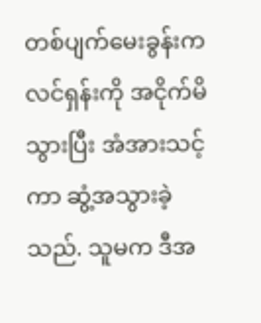တစ်ပျက်မေးခွန်းက လင်ရှန်းကို အငိုက်မိသွားပြီး အံအားသင့်ကာ ဆွံ့အသွားခဲ့သည်. သူမက ဒီအ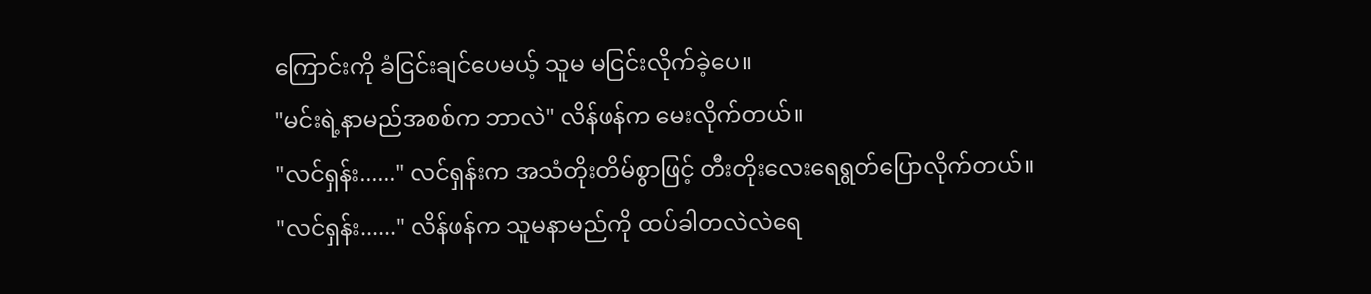ကြောင်းကို ခံငြင်းချင်ပေမယ့် သူမ မငြင်းလိုက်ခဲ့ပေ။
"မင်းရဲ့နာမည်အစစ်က ဘာလဲ" လိန်ဖန်က မေးလိုက်တယ်။
"လင်ရှန်း......" လင်ရှန်းက အသံတိုးတိမ်စွာဖြင့် တီးတိုးလေးရေရွတ်ပြောလိုက်တယ်။
"လင်ရှန်း......" လိန်ဖန်က သူမနာမည်ကို ထပ်ခါတလဲလဲရေ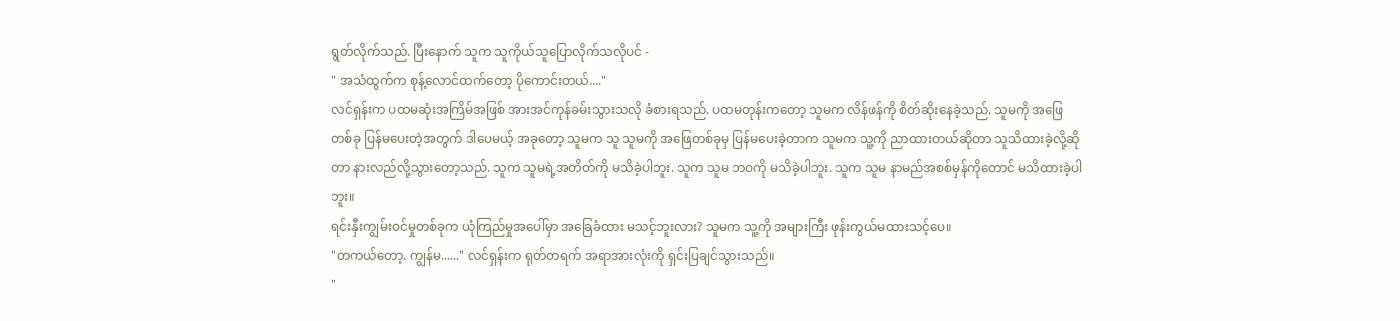ရွတ်လိုက်သည်. ပြီးနောက် သူက သူကိုယ်သူပြောလိုက်သလိုပင် -
" အသံထွက်က စုန့်လောင်ထက်တော့ ပိုကောင်းတယ်...."
လင်ရှန်းက ပထမဆုံးအကြိမ်အဖြစ် အားအင်ကုန်ခမ်းသွားသလို ခံစားရသည်. ပထမတုန်းကတော့ သူမက လိန်ဖန်ကို စိတ်ဆိုးနေခဲ့သည်. သူမကို အဖြေတစ်ခု ပြန်မပေးတဲ့အတွက် ဒါပေမယ့် အခုတော့ သူမက သူ သူမကို အဖြေတစ်ခုမှ ပြန်မပေးခဲ့တာက သူမက သူ့ကို ညာထားတယ်ဆိုတာ သူသိထားခဲ့လို့ဆိုတာ နားလည်လို့သွားတော့သည်. သူက သူမရဲ့အတိတ်ကို မသိခဲ့ပါဘူး. သူက သူမ ဘဝကို မသိခဲ့ပါဘူး. သူက သူမ နာမည်အစစ်မှန်ကိုတောင် မသိထားခဲ့ပါဘူး။
ရင်းနှီးကျွမ်းဝင်မှုတစ်ခုက ယုံကြည်မှုအပေါ်မှာ အခြေခံထား မသင့်ဘူးလား? သူမက သူ့ကို အများကြီး ဖုန်းကွယ်မထားသင့်ပေ။
"တကယ်တော့. ကျွန်မ......" လင်ရှန်းက ရုတ်တရက် အရာအားလုံးကို ရှင်းပြချင်သွားသည်။
"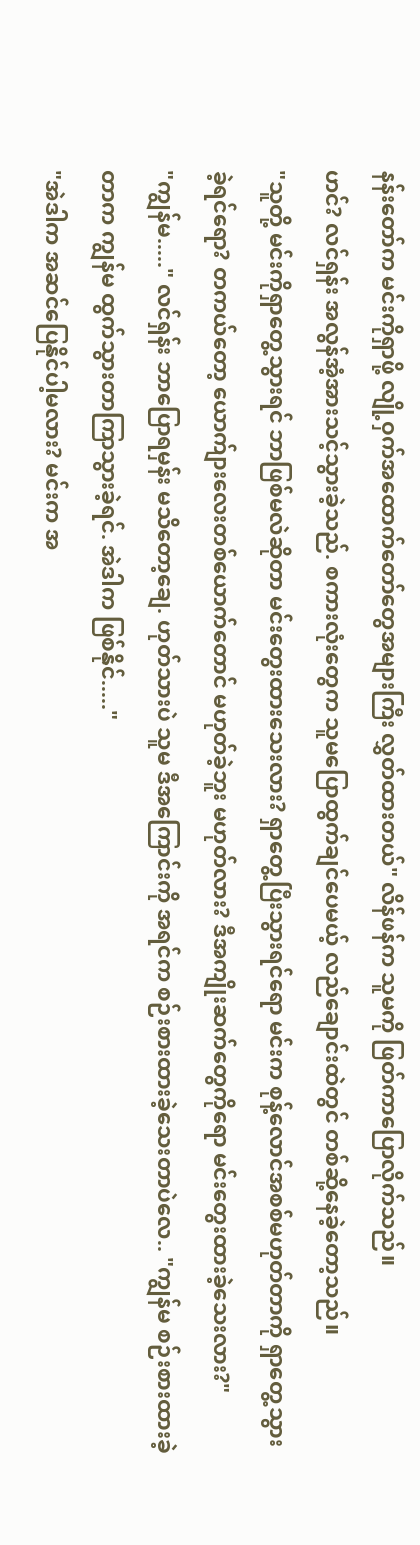နန်းတော်က မင်းကိုရှာဖို့ လျို့ဝှက်အထောက်တော်တွေအများကြီး လွှတ်ထားတယ်" လိန်ဖန်က သူမကို ဖြတ်ကာပြောလိုက်သည်။
ဟင်? လင်ရှန်း အလွန်အံ့အားသင့်သွားခဲ့သည်. စကားလုံးတွေက သူမပြောထွက်ချင်ပေမယ့် လည်ချောင်းထဲတွင် တစ်ဆို့နေခဲ့တော့သည်။
"သူတို့ မင်းကိုရှာတွေ့သွားရင် ဘာဖြစ်မလဲဆိုတာ မင်းတွေးထားသေးလား? ရှာတွေ့ပြီးသွားရင်ရော မင်းက စုန့်လောင်အစစ်မဟုတ်တာကို ရှာတွေ့သွားခဲ့ရင်ရော? တကယ်တော့ ယောက်ျားလေးတစ်ယောက်တောင် မဟုတ်ခဲ့ဘူး မဟုတ်လား? ဒီအကျိုးဆက်တွေကိုရော မင်းတွေးထားခဲ့သေးလား?"
"ကျွန်မ....." လင်ရှန်း ဘာပြောရမှန်း မသိတော့ချေ. ဟုတ်သားပဲ သူမ ဒီအကြောင်းကို အရင်က စဉ်းစားထားခဲ့သေးတာပဲလေ.. "ကျွန်မ စဉ်းစားထားခဲ့တာက ကျွန်မ ထွက်သွားတာကြာသွားခဲ့ရင်. အဲဒါက ဖြစ်နိုင်....."
"အဲဒါက အဆင်ပြေနိုင်ပါ့မလား? မင်းက အ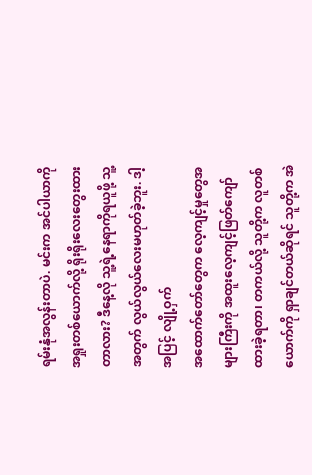ရမ်းနုံအလွန်းတာပဲ. မင်းက အင်ပါယာကို အရှုးတစ်ယောက်လို့ ရိုးရိုးလေးတွေးထားတာလား? ဒီနေ့လို သူ့ရဲ့နေရာကိုရယူဖို့ သူ့အတွက် လွယ်လွယ်လေးမဟုတ်ခဲ့ဘူး. ဒါ့အပြင့် လျို့ဝှက်
အထောက်တော်တွေက လေ့ကျင့်မှုတွေအများကြီးကို အထူးလေ့ကျင့်ဖြတ်ကျော်ထားခဲ့ရတာ၊ တကယ်လို့ သူတို့က လူတစ်ယောက်ကို ရှာချင်တယ်ဆိုရင် သူတို့က အဲ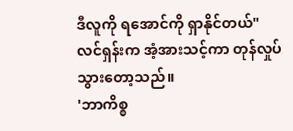ဒီလူကို ရအောင်ကို ရှာနိုင်တယ်"
လင်ရှန်းက အံ့အားသင့်ကာ တုန်လှုပ်သွားတော့သည်။
'ဘာကိစ္စ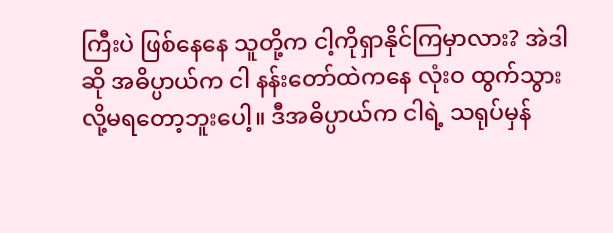ကြီးပဲ ဖြစ်နေနေ သူတို့က ငါ့ကိုရှာနိုင်ကြမှာလား? အဲဒါဆို အဓိပ္ပာယ်က ငါ နန်းတော်ထဲကနေ လုံးဝ ထွက်သွားလို့မရတော့ဘူးပေါ့။ ဒီအဓိပ္ပာယ်က ငါရဲ့ သရုပ်မှန်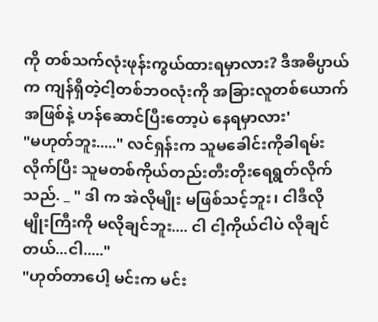ကို တစ်သက်လုံးဖုန်းကွယ်ထားရမှာလား? ဒီအဓိပ္ပာယ်က ကျန်ရှိတဲ့ငါ့တစ်ဘဝလုံးကို အခြားလူတစ်ယောက်အဖြစ်နဲ့ ဟန်ဆောင်ပြီးတော့ပဲ နေရမှာလား'
"မဟုတ်ဘူး....." လင်ရှန်းက သူမခေါင်းကိုခါရမ်းလိုက်ပြီး သူမတစ်ကိုယ်တည်းတီးတိုးရေရွတ်လိုက်သည်. _ " ဒါ က အဲလိုမျိုး မဖြစ်သင့်ဘူး၊ ငါဒီလိုမျိုးကြီးကို မလိုချင်ဘူး.... ငါ ငါ့ကိုယ်ငါပဲ လိုချင်တယ်...ငါ....."
"ဟုတ်တာပေါ့ မင်းက မင်း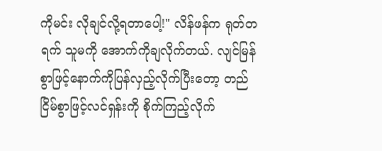ကိုမင်း လိုချင်လို့ရတာပေါ့!" လိန်ဖန်က ရုတ်တရက် သူမကို အောက်ကိုချလိုက်တယ်. လျင်မြန်စွာဖြင့်နောက်ကိုပြန်လှည့်လိုက်ပြီးတော့ တည်ငြိမ်စွာဖြင့်လင်ရှန်းကို စိုက်ကြည့်လိုက်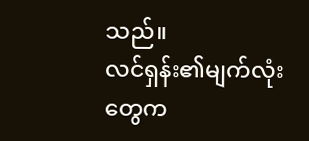သည်။
လင်ရှန်း၏မျက်လုံးတွေက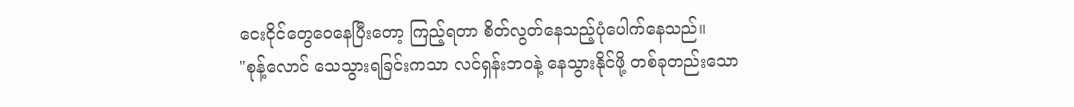ငေးငိုင်တွေဝေနေပြီးတော့ ကြည့်ရတာ စိတ်လွတ်နေသည့်ပုံပေါက်နေသည်။
"စုန့်လောင် သေသွားရခြင်းကသာ လင်ရှန်းဘဝနဲ့ နေသွားနိုင်ဖို့ တစ်ခုတည်းသော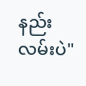နည်းလမ်းပဲ"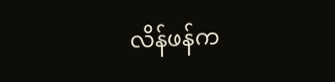လိန်ဖန်က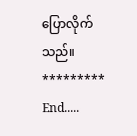ပြောလိုက်သည်။
*********
End.....